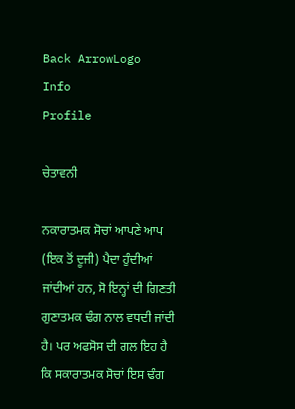Back ArrowLogo
Info
Profile

ਚੇਤਾਵਨੀ

ਨਕਾਰਾਤਮਕ ਸੋਚਾਂ ਆਪਣੇ ਆਪ (ਇਕ ਤੋਂ ਦੂਜੀ) ਪੈਦਾ ਹੁੰਦੀਆਂ ਜਾਂਦੀਆਂ ਹਨ, ਸੋ ਇਨ੍ਹਾਂ ਦੀ ਗਿਣਤੀ ਗੁਣਾਤਮਕ ਢੰਗ ਨਾਲ ਵਧਦੀ ਜਾਂਦੀ ਹੈ। ਪਰ ਅਫਸੋਸ ਦੀ ਗਲ ਇਹ ਹੈ ਕਿ ਸਕਾਰਾਤਮਕ ਸੋਚਾਂ ਇਸ ਢੰਗ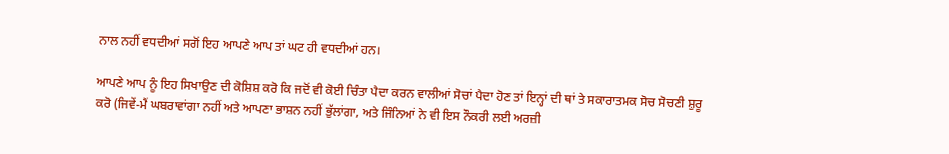ਨਾਲ ਨਹੀਂ ਵਧਦੀਆਂ ਸਗੋਂ ਇਹ ਆਪਣੇ ਆਪ ਤਾਂ ਘਟ ਹੀ ਵਧਦੀਆਂ ਹਨ।

ਆਪਣੇ ਆਪ ਨੂੰ ਇਹ ਸਿਖਾਉਣ ਦੀ ਕੋਸ਼ਿਸ਼ ਕਰੋ ਕਿ ਜਦੋਂ ਵੀ ਕੋਈ ਚਿੰਤਾ ਪੈਦਾ ਕਰਨ ਵਾਲੀਆਂ ਸੋਚਾਂ ਪੈਦਾ ਹੋਣ ਤਾਂ ਇਨ੍ਹਾਂ ਦੀ ਥਾਂ ਤੇ ਸਕਾਰਾਤਮਕ ਸੋਚ ਸੋਚਣੀ ਸ਼ੁਰੂ ਕਰੋ (ਜਿਵੇਂ-ਮੈਂ ਘਬਰਾਵਾਂਗਾ ਨਹੀਂ ਅਤੇ ਆਪਣਾ ਭਾਸ਼ਨ ਨਹੀਂ ਭੁੱਲਾਂਗਾ, ਅਤੇ ਜਿੰਨਿਆਂ ਨੇ ਵੀ ਇਸ ਨੌਕਰੀ ਲਈ ਅਰਜ਼ੀ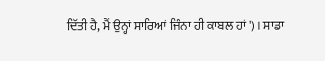ਦਿੱਤੀ ਹੈ, ਮੈਂ ਉਨ੍ਹਾਂ ਸਾਰਿਆਂ ਜਿੰਨਾ ਹੀ ਕਾਬਲ ਹਾਂ')। ਸਾਡਾ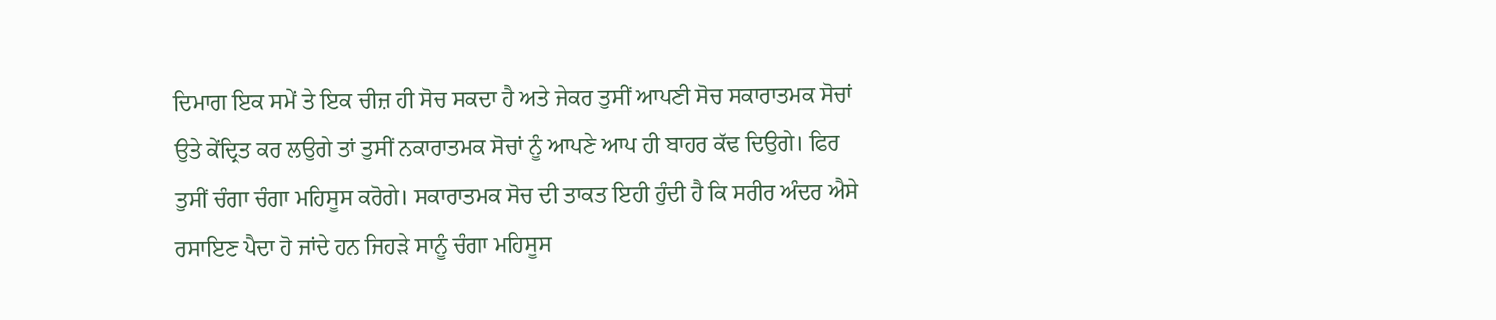ਦਿਮਾਗ ਇਕ ਸਮੇਂ ਤੇ ਇਕ ਚੀਜ਼ ਹੀ ਸੋਚ ਸਕਦਾ ਹੈ ਅਤੇ ਜੇਕਰ ਤੁਸੀਂ ਆਪਣੀ ਸੋਚ ਸਕਾਰਾਤਮਕ ਸੋਚਾਂ ਉਤੇ ਕੇਂਦ੍ਰਿਤ ਕਰ ਲਉਗੇ ਤਾਂ ਤੁਸੀਂ ਨਕਾਰਾਤਮਕ ਸੋਚਾਂ ਨੂੰ ਆਪਣੇ ਆਪ ਹੀ ਬਾਹਰ ਕੱਢ ਦਿਉਗੇ। ਫਿਰ ਤੁਸੀਂ ਚੰਗਾ ਚੰਗਾ ਮਹਿਸੂਸ ਕਰੋਗੇ। ਸਕਾਰਾਤਮਕ ਸੋਚ ਦੀ ਤਾਕਤ ਇਹੀ ਹੁੰਦੀ ਹੈ ਕਿ ਸਰੀਰ ਅੰਦਰ ਐਸੇ ਰਸਾਇਣ ਪੈਦਾ ਹੋ ਜਾਂਦੇ ਹਨ ਜਿਹੜੇ ਸਾਨੂੰ ਚੰਗਾ ਮਹਿਸੂਸ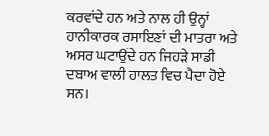ਕਰਵਾਂਦੇ ਹਨ ਅਤੇ ਨਾਲ ਹੀ ਉਨ੍ਹਾਂ ਹਾਨੀਕਾਰਕ ਰਸਾਇਣਾਂ ਦੀ ਮਾਤਰਾ ਅਤੇ ਅਸਰ ਘਟਾਉਂਦੇ ਹਨ ਜਿਹੜੇ ਸਾਡੀ ਦਬਾਅ ਵਾਲੀ ਹਾਲਤ ਵਿਚ ਪੈਦਾ ਹੋਏ ਸਨ।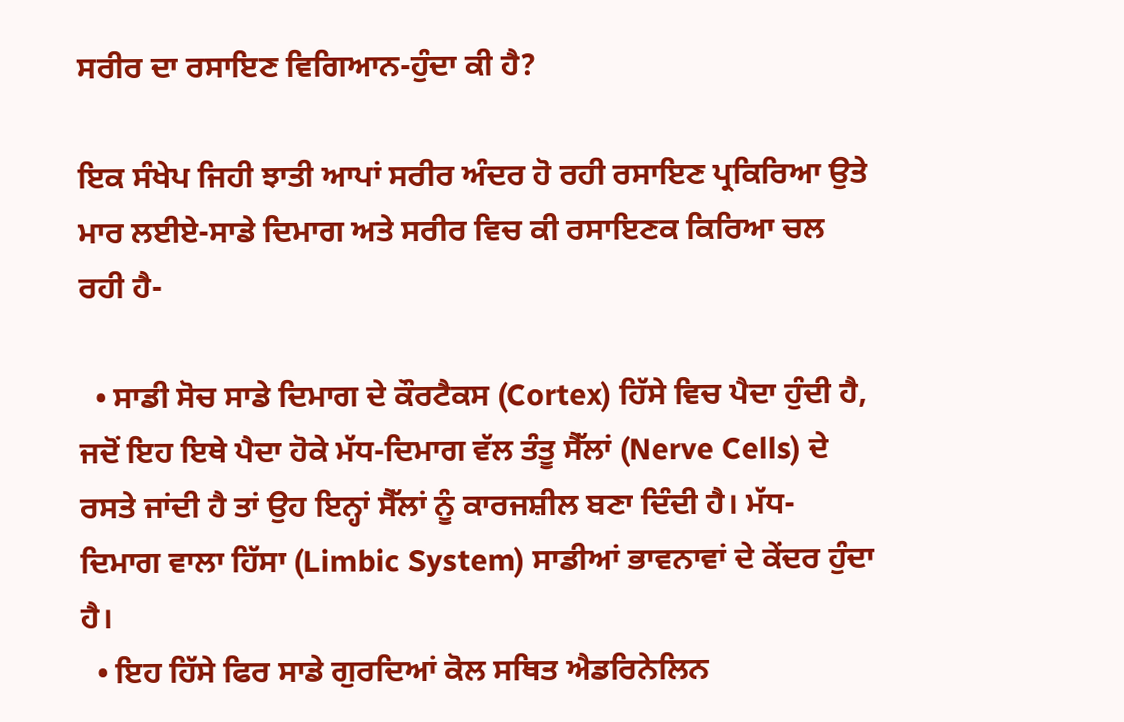ਸਰੀਰ ਦਾ ਰਸਾਇਣ ਵਿਗਿਆਨ-ਹੁੰਦਾ ਕੀ ਹੈ?

ਇਕ ਸੰਖੇਪ ਜਿਹੀ ਝਾਤੀ ਆਪਾਂ ਸਰੀਰ ਅੰਦਰ ਹੋ ਰਹੀ ਰਸਾਇਣ ਪ੍ਰਕਿਰਿਆ ਉਤੇ ਮਾਰ ਲਈਏ-ਸਾਡੇ ਦਿਮਾਗ ਅਤੇ ਸਰੀਰ ਵਿਚ ਕੀ ਰਸਾਇਣਕ ਕਿਰਿਆ ਚਲ ਰਹੀ ਹੈ-

  • ਸਾਡੀ ਸੋਚ ਸਾਡੇ ਦਿਮਾਗ ਦੇ ਕੌਰਟੈਕਸ (Cortex) ਹਿੱਸੇ ਵਿਚ ਪੈਦਾ ਹੁੰਦੀ ਹੈ, ਜਦੋਂ ਇਹ ਇਥੇ ਪੈਦਾ ਹੋਕੇ ਮੱਧ-ਦਿਮਾਗ ਵੱਲ ਤੰਤੂ ਸੈੱਲਾਂ (Nerve Cells) ਦੇ ਰਸਤੇ ਜਾਂਦੀ ਹੈ ਤਾਂ ਉਹ ਇਨ੍ਹਾਂ ਸੈੱਲਾਂ ਨੂੰ ਕਾਰਜਸ਼ੀਲ ਬਣਾ ਦਿੰਦੀ ਹੈ। ਮੱਧ- ਦਿਮਾਗ ਵਾਲਾ ਹਿੱਸਾ (Limbic System) ਸਾਡੀਆਂ ਭਾਵਨਾਵਾਂ ਦੇ ਕੇਂਦਰ ਹੁੰਦਾ ਹੈ।
  • ਇਹ ਹਿੱਸੇ ਫਿਰ ਸਾਡੇ ਗੁਰਦਿਆਂ ਕੋਲ ਸਥਿਤ ਐਡਰਿਨੇਲਿਨ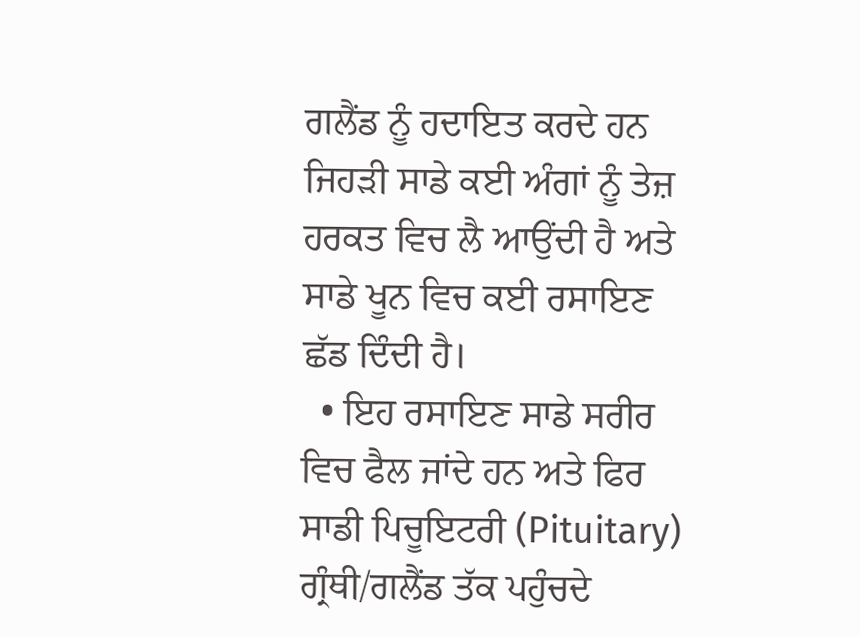ਗਲੈਂਡ ਨੂੰ ਹਦਾਇਤ ਕਰਦੇ ਹਨ ਜਿਹੜੀ ਸਾਡੇ ਕਈ ਅੰਗਾਂ ਨੂੰ ਤੇਜ਼ ਹਰਕਤ ਵਿਚ ਲੈ ਆਉਂਦੀ ਹੈ ਅਤੇ ਸਾਡੇ ਖੂਨ ਵਿਚ ਕਈ ਰਸਾਇਣ ਛੱਡ ਦਿੰਦੀ ਹੈ।
  • ਇਹ ਰਸਾਇਣ ਸਾਡੇ ਸਰੀਰ ਵਿਚ ਫੈਲ ਜਾਂਦੇ ਹਨ ਅਤੇ ਫਿਰ ਸਾਡੀ ਪਿਚੂਇਟਰੀ (Pituitary) ਗ੍ਰੰਥੀ/ਗਲੈਂਡ ਤੱਕ ਪਹੁੰਚਦੇ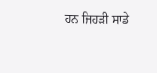ਹਨ ਜਿਹੜੀ ਸਾਡੇ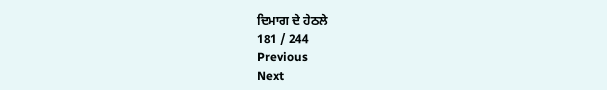ਦਿਮਾਗ ਦੇ ਹੇਠਲੇ
181 / 244
Previous
Next